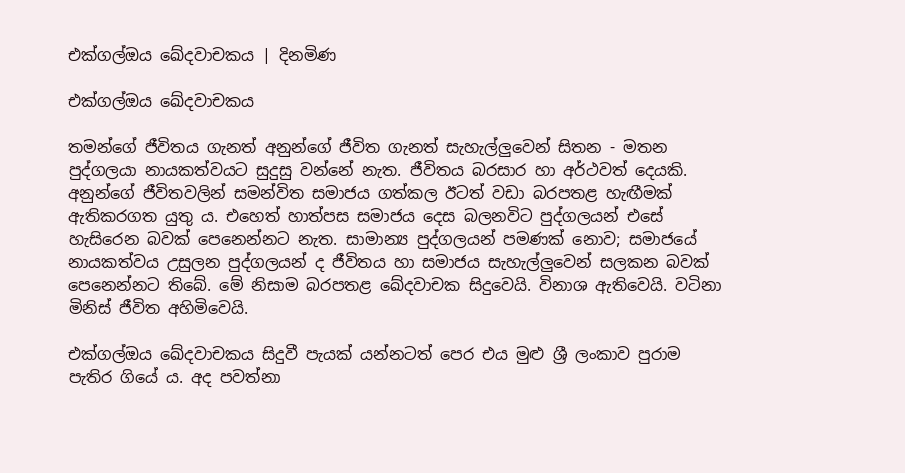එක්ගල්ඔය ඛේදවාචකය | දිනමිණ

එක්ගල්ඔය ඛේදවාචකය

තමන්ගේ ජීවිතය ගැනත් අනුන්ගේ ජීවිත ගැනත් සැහැල්ලුවෙන් සිතන - මතන පුද්ගලයා නායකත්වයට සුදුසු වන්නේ නැත. ජීවිතය බරසාර හා අර්ථවත් දෙයකි. අනුන්ගේ ජීවිතවලින් සමන්විත සමාජය ගත්කල ඊටත් වඩා බරපතළ හැඟීමක් ඇතිකරගත යුතු ය. එහෙත් හාත්පස සමාජය දෙස බලනවිට පුද්ගලයන් එසේ හැසිරෙන බවක් පෙනෙන්නට නැත. සාමාන්‍ය පුද්ගලයන් පමණක් නොව; සමාජයේ නායකත්වය උසුලන පුද්ගලයන් ද ජීවිතය හා සමාජය සැහැල්ලුවෙන් සලකන බවක් පෙනෙන්නට තිබේ. මේ නිසාම බරපතළ ඛේදවාචක සිදුවෙයි. විනාශ ඇතිවෙයි. වටිනා මිනිස් ජීවිත අහිමිවෙයි.

එක්ගල්ඔය ඛේදවාචකය සිදුවී පැයක් යන්නටත් පෙර එය මුළු ශ්‍රී ලංකාව පුරාම පැතිර ගියේ ය. අද පවත්නා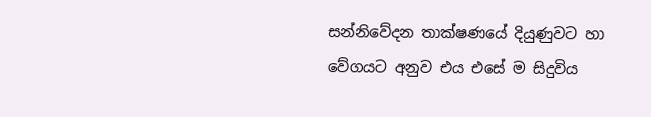සන්නිවේදන තාක්ෂණයේ දියුණුවට හා වේගයට අනුව එය එසේ ම සිදුවිය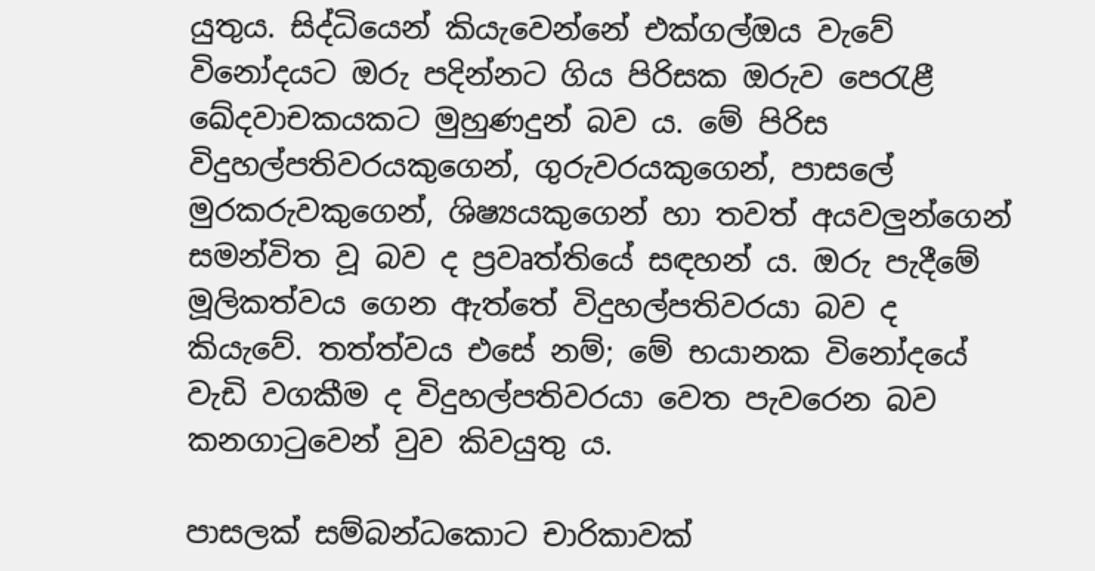යුතුය. සිද්ධියෙන් කියැවෙන්නේ එක්ගල්ඔය වැවේ විනෝදයට ඔරු පදින්නට ගිය පිරිසක ඔරුව පෙරැළී ඛේදවාචකයකට මුහුණදුන් බව ය. මේ පිරිස විදුහල්පතිවරයකුගෙන්, ගුරුවරයකුගෙන්, පාසලේ මුරකරුවකුගෙන්, ශිෂ්‍යයකුගෙන් හා තවත් අයවලුන්ගෙන් සමන්විත වූ බව ද ප්‍රවෘත්තියේ සඳහන් ය. ඔරු පැදීමේ මූලිකත්වය ගෙන ඇත්තේ විදුහල්පතිවරයා බව ද කියැවේ. තත්ත්වය එසේ නම්; මේ භයානක විනෝදයේ වැඩි වගකීම ද විදුහල්පතිවරයා වෙත පැවරෙන බව කනගාටුවෙන් වුව කිවයුතු ය.

පාසලක් සම්බන්ධකොට චාරිකාවක්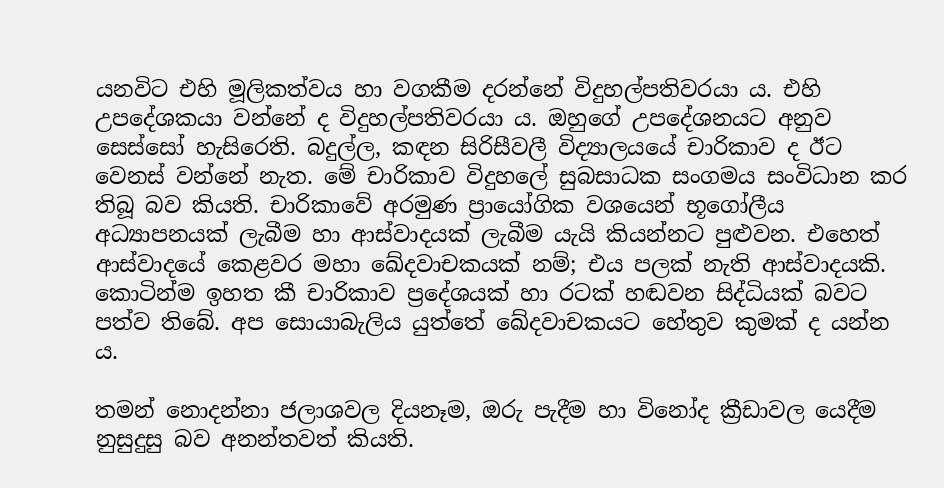යනවිට එහි මූලිකත්වය හා වගකීම දරන්නේ විදුහල්පතිවරයා ය. එහි උපදේශකයා වන්නේ ද විදුහල්පතිවරයා ය. ඔහුගේ උපදේශනයට අනුව සෙස්සෝ හැසිරෙති. බදුල්ල, කඳන සිරිසීවලී විද්‍යාලයයේ චාරිකාව ද ඊට වෙනස් වන්නේ නැත. මේ චාරිකාව විදුහලේ සුබසාධක සංගමය සංවිධාන කර තිබූ බව කියති. චාරිකාවේ අරමුණ ප්‍රායෝගික වශයෙන් භූගෝලීය අධ්‍යාපනයක් ලැබීම හා ආස්වාදයක් ලැබීම යැයි කියන්නට පුළුවන. එහෙත් ආස්වාදයේ කෙළවර මහා ඛේදවාචකයක් නම්; එය පලක් නැති ආස්වාදයකි. කොටින්ම ඉහත කී චාරිකාව ප්‍රදේශයක් හා රටක් හඬවන සිද්ධියක් බවට පත්ව තිබේ. අප සොයාබැලිය යුත්තේ ඛේදවාචකයට හේතුව කුමක් ද යන්න ය.

තමන් නොදන්නා ජලාශවල දියනෑම, ඔරු පැදීම හා විනෝද ක්‍රීඩාවල යෙදීම නුසුදුසු බව අනන්තවත් කියති.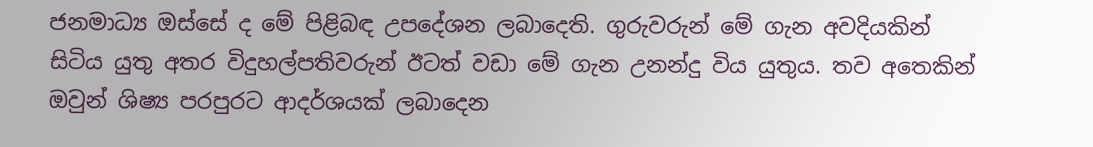ජනමාධ්‍ය ඔස්සේ ද මේ පිළිබඳ උපදේශන ලබාදෙති. ගුරුවරුන් මේ ගැන අවදියකින් සිටිය යුතු අතර විදුහල්පතිවරුන් ඊටත් වඩා මේ ගැන උනන්දු විය යුතුය. තව අතෙකින් ඔවුන් ශිෂ්‍ය පරපුරට ආදර්ශයක් ලබාදෙන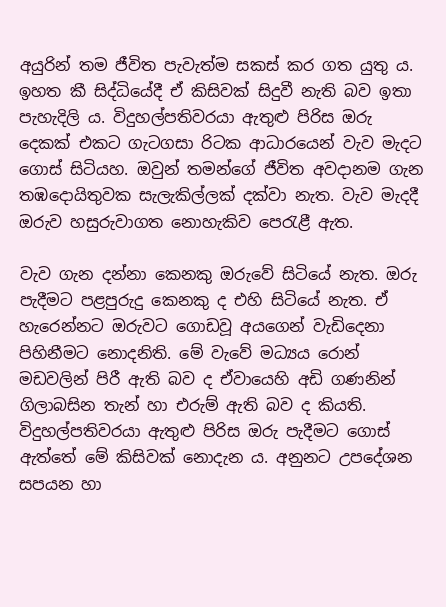අයුරින් තම ජීවිත පැවැත්ම සකස් කර ගත යුතු ය. ඉහත කී සිද්ධියේදී ඒ කිසිවක් සිදුවී නැති බව ඉතා පැහැදිලි ය. විදුහල්පතිවරයා ඇතුළු පිරිස ඔරු දෙකක් එකට ගැටගසා රිටක ආධාරයෙන් වැව මැදට ගොස් සිටියහ. ඔවුන් තමන්ගේ ජීවිත අවදානම ගැන තඹදොයිතුවක සැලැකිල්ලක් දක්වා නැත. වැව මැදදී ඔරුව හසුරුවාගත නොහැකිව පෙරැළී ඇත.

වැව ගැන දන්නා කෙනකු ඔරුවේ සිටියේ නැත. ඔරු පැදීමට පළපුරුදු කෙනකු ද එහි සිටියේ නැත. ඒ හැරෙන්නට ඔරුවට ගොඩවූ අයගෙන් වැඩිදෙනා පිහිනීමට නොදනිති. මේ වැවේ මධ්‍යය රොන් මඩවලින් පිරී ඇති බව ද ඒවායෙහි අඩි ගණනින් ගිලාබසින තැන් හා එරුම් ඇති බව ද කියති. විදුහල්පතිවරයා ඇතුළු පිරිස ඔරු පැදීමට ගොස් ඇත්තේ මේ කිසිවක් නොදැන ය. අනුනට උපදේශන සපයන හා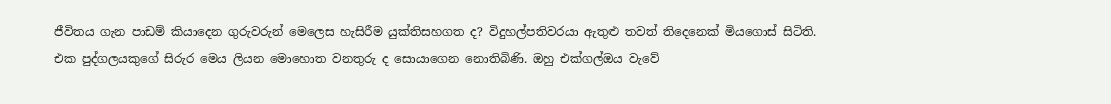ජීවිතය ගැන පාඩම් කියාදෙන ගුරුවරුන් මෙලෙස හැසිරීම යුක්තිසහගත ද? විදුහල්පතිවරයා ඇතුළු තවත් තිදෙනෙක් මියගොස් සිටිති. එක පුද්ගලයකුගේ සිරුර මෙය ලියන මොහොත වනතුරු ද සොයාගෙන නොතිබිණි. ඔහු එක්ගල්ඔය වැවේ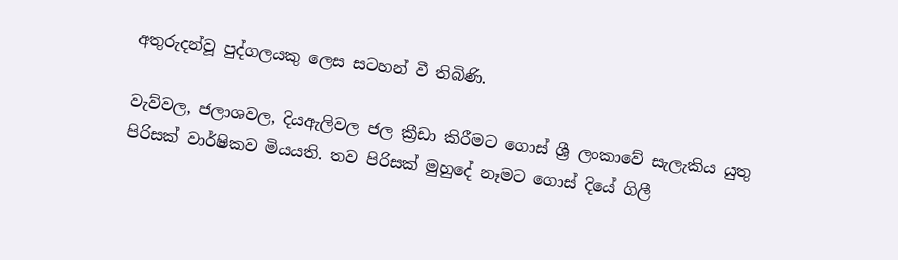අතුරුදන්වූ පුද්ගලයකු ලෙස සටහන් වී තිබිණි.

වැව්වල, ජලාශවල, දියඇලිවල ජල ක්‍රීඩා කිරීමට ගොස් ශ්‍රී ලංකාවේ සැලැකිය යුතු පිරිසක් වාර්ෂිකව මියයති. තව පිරිසක් මුහුදේ නෑමට ගොස් දියේ ගිලී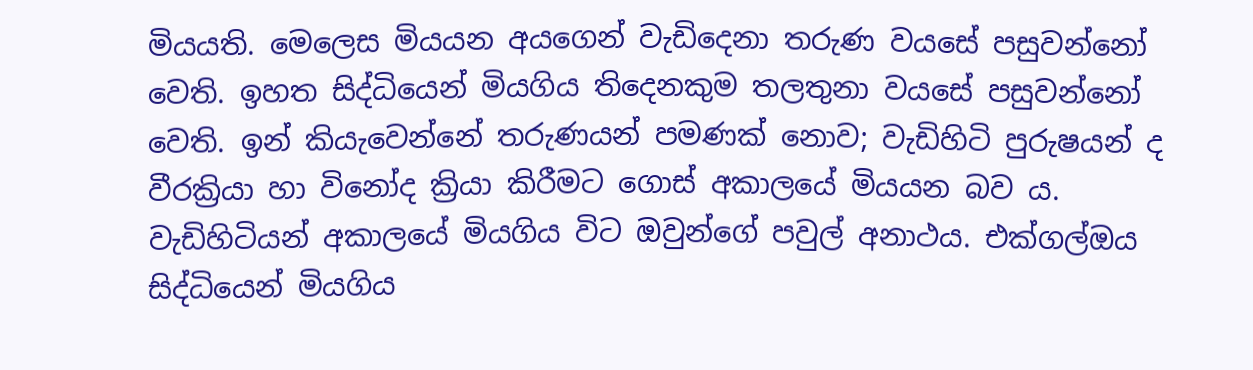මියයති. මෙලෙස මියයන අයගෙන් වැඩිදෙනා තරුණ වයසේ පසුවන්නෝ වෙති. ඉහත සිද්ධියෙන් මියගිය තිදෙනකුම තලතුනා වයසේ පසුවන්නෝ වෙති. ඉන් කියැවෙන්නේ තරුණයන් පමණක් නොව; වැඩිහිටි පුරුෂයන් ද වීරක්‍රියා හා විනෝද ක්‍රියා කිරීමට ගොස් අකාලයේ මියයන බව ය. වැඩිහිටියන් අකාලයේ මියගිය විට ඔවුන්ගේ පවුල් අනාථය. එක්ගල්ඔය සිද්ධියෙන් මියගිය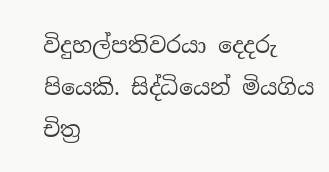විදුහල්පතිවරයා දෙදරු පියෙකි. සිද්ධියෙන් මියගිය චිත්‍ර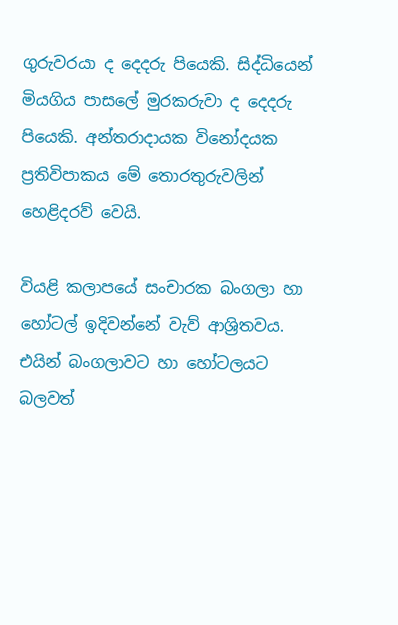ගුරුවරයා ද දෙදරු පියෙකි. සිද්ධියෙන් මියගිය පාසලේ මුරකරුවා ද දෙදරු පියෙකි. අන්තරාදායක විනෝදයක ප්‍රතිවිපාකය මේ තොරතුරුවලින් හෙළිදරව් වෙයි.

වියළි කලාපයේ සංචාරක බංගලා හා හෝටල් ඉදිවන්නේ වැව් ආශ්‍රිතවය. එයින් බංගලාවට හා හෝටලයට බලවත්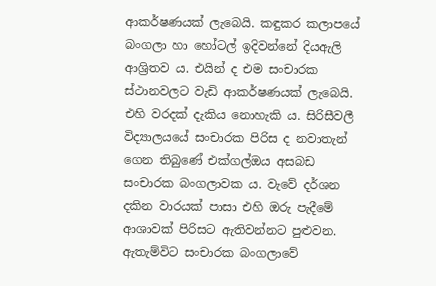ආකර්ෂණයක් ලැබෙයි. කඳුකර කලාපයේ බංගලා හා ‍හෝටල් ඉදිවන්නේ දියඇලි ආශ්‍රිතව ය. එයින් ද එම සංචාරක ස්ථානවලට වැඩි ආකර්ෂණයක් ලැබෙයි. එහි වරදක් දැකිය නොහැකි ය. සිරිසීවලී විද්‍යාලයයේ සංචාරක පිරිස ද නවාතැන් ගෙන තිබුණේ එක්ගල්ඔය අසබඩ සංචාරක ‍බංගලාවක ය. වැවේ දර්ශන දකින වාරයක් පාසා එහි ඔරු පැදීමේ ආශාවක් පිරිසට ඇතිවන්නට පුළුවන. ඇතැම්විට සංචාරක බංගලාවේ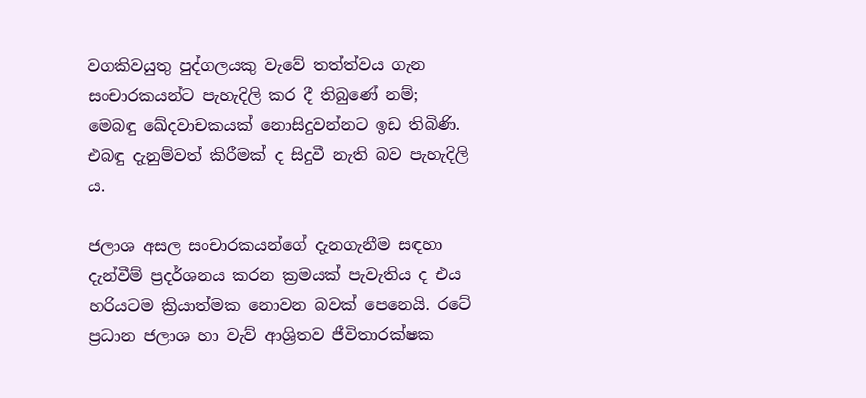වගකිවයුතු පුද්ගලයකු වැවේ තත්ත්වය ගැන සංචාරකයන්ට පැහැදිලි කර දී තිබුණේ නම්; මෙබඳු ඛේදවාචකයක් නොසිදුවන්නට ඉඩ තිබිණි. එබඳු දැනුම්වත් කිරීමක් ද සිදුවී නැති බව පැහැදිලි ය.

ජලාශ අසල සංචාරකයන්ගේ දැනගැනීම සඳහා දැන්වීම් ප්‍රදර්ශනය කරන ක්‍රමයක් පැවැතිය ද එය හරියටම ක්‍රියාත්මක නොවන බවක් පෙනෙයි. රටේ ප්‍රධාන ජලාශ හා වැව් ආශ්‍රිතව ජීවිතාරක්ෂක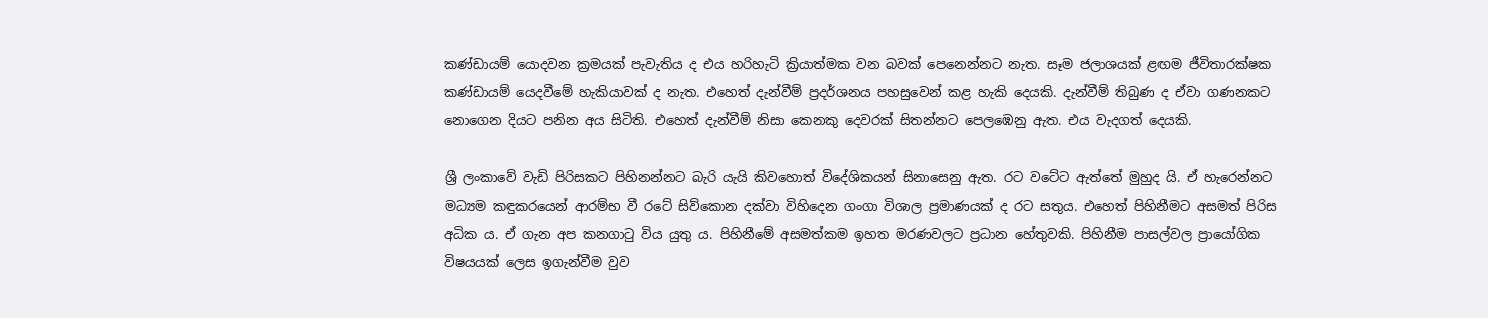කණ්ඩායම් යොදවන ක්‍රමයක් පැවැතිය ද එය හරිහැටි ක්‍රියාත්මක වන බවක් පෙනෙන්නට නැත. සෑම ජලාශයක් ළඟම ජීවිතාරක්ෂක කණ්ඩායම් යෙදවීමේ හැකියාවක් ද නැත. එහෙත් දැන්වීම් ප්‍රදර්ශනය පහසුවෙන් කළ හැකි දෙයකි. දැන්වීම් තිබුණ ද ඒවා ගණනකට නොගෙන දියට පනින අය සිටිති. එහෙත් දැන්වීම් නිසා කෙනකු දෙවරක් සිතන්නට පෙලඹෙනු ඇත. එය වැදගත් දෙයකි.

ශ්‍රී ලංකාවේ වැඩි පිරිසකට පිහිනන්නට බැරි යැයි කිවහොත් විදේශිකයන් සිනාසෙනු ඇත. රට වටේට ඇත්තේ මුහුද යි. ඒ හැරෙන්නට මධ්‍යම කඳුකරයෙන් ආරම්භ වී රටේ සිව්කොන දක්වා විහිදෙන ගංගා විශාල ප්‍රමාණයක් ද රට සතුය. එහෙත් පිහිනීමට අසමත් පිරිස අධික ය. ඒ ගැන අප කනගාටු විය යුතු ය. පිහිනීමේ අසමත්කම ඉහත මරණවලට ප්‍රධාන හේතුවකි. පිහිනීම පාසල්වල ප්‍රායෝගික විෂයයක් ලෙස ඉගැන්වීම වුව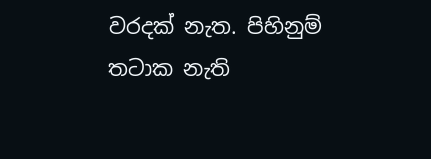වරදක් නැත. පිහිනුම් තටාක නැති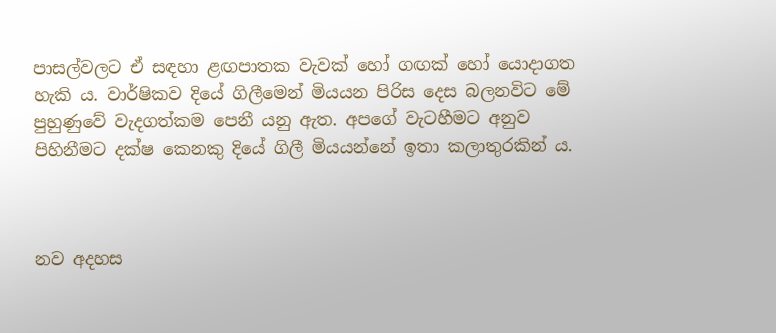පාසල්වලට ඒ සඳහා ළඟපාතක වැවක් හෝ ගඟක් හෝ යොදාගත හැකි ය. වාර්ෂිකව දියේ ගිලීමෙන් මියයන පිරිස දෙස බලනවිට මේ පුහුණුවේ වැදගත්කම පෙනී යනු ඇත. අපගේ වැටහීමට අනුව පිහිනීමට දක්ෂ කෙනකු දියේ ගිලී මියයන්නේ ඉතා කලාතුරකින් ය.



නව අදහස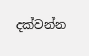දක්වන්න